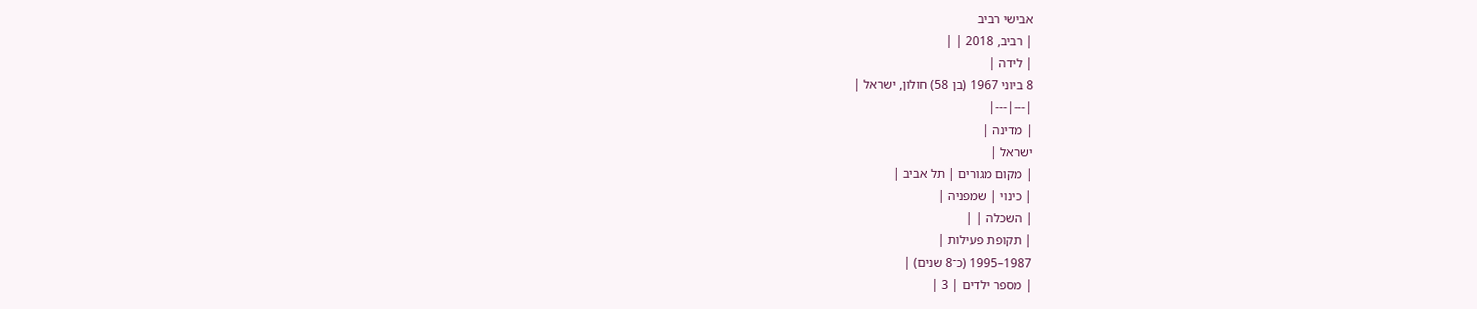אבישי רביב
| רביב, 2018 | |
| לידה |
8 ביוני 1967 (בן 58) חולון, ישראל |
|---|---|
| מדינה |
ישראל |
| מקום מגורים | תל אביב |
| כינוי | שמפניה |
| השכלה | |
| תקופת פעילות |
1987–1995 (כ־8 שנים) |
| מספר ילדים | 3 |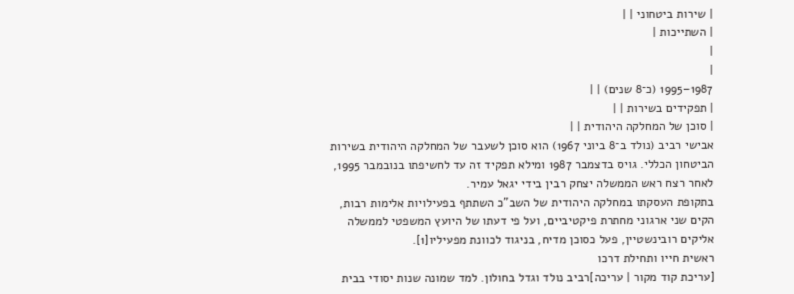| שירות ביטחוני | |
| השתייכות |
|
|
1987–1995 (כ־8 שנים) | |
| תפקידים בשירות | |
| סוכן של המחלקה היהודית | |
אבישי רביב (נולד ב־8 ביוני 1967) הוא סוכן לשעבר של המחלקה היהודית בשירות הביטחון הכללי. גויס בדצמבר 1987 ומילא תפקיד זה עד לחשיפתו בנובמבר 1995, לאחר רצח ראש הממשלה יצחק רבין בידי יגאל עמיר.
בתקופת העסקתו במחלקה היהודית של השב"כ השתתף בפעילויות אלימות רבות, הקים שני ארגוני מחתרת פיקטיביים, ועל פי דעתו של היועץ המשפטי לממשלה אליקים רובינשטיין, פעל כסוכן מדיח, בניגוד לכוונת מפעיליו[1].
ראשית חייו ותחילת דרכו
[עריכת קוד מקור | עריכה]רביב נולד וגדל בחולון. למד שמונה שנות יסודי בבית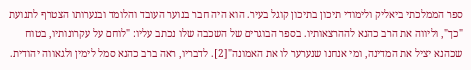ספר הממלכתי ביאליק ולימודי תיכון בתיכון קוגל בעיר. הוא היה חבר בנוער העובד והלומד ובנערותו הצטרף לתנועת "כך", וליווה את הרב כהנא לההרצאותיו. בספר הבוגרים של השכבה שלו נכתב עליו: "לוחם על עקרונותיו, בטוח שכהנא יציל את המדינה, ומי אנחנו שנערער לו את האמונה"[2]. לדבריו, ראה ברב כהנא סמל לימין ולגאווה יהודית.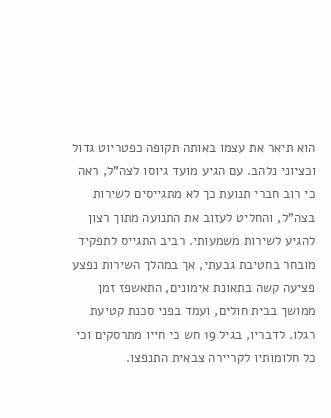הוא תיאר את עצמו באותה תקופה כפטריוט גדול וכציוני נלהב. עם הגיע מועד גיוסו לצה"ל, ראה כי רוב חברי תנועת כך לא מתגייסים לשירות בצה"ל, והחליט לעזוב את התנועה מתוך רצון להגיע לשירות משמעותי. רביב התגייס לתפקיד מובחר בחטיבת גבעתי, אך במהלך השירות נפצע פציעה קשה בתאונת אימונים, התאשפז זמן ממושך בבית חולים, ועמד בפני סכנת קטיעת רגלו. לדבריו, בגיל 19 חש כי חייו מתרסקים וכי כל חלומותיו לקריירה צבאית התנפצו.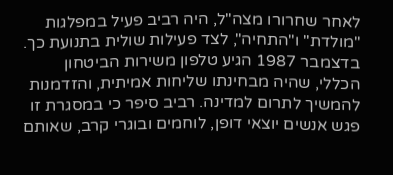לאחר שחרורו מצה"ל, היה רביב פעיל במפלגות "מולדת" ו"התחיה", לצד פעילות שולית בתנועת כך. בדצמבר 1987 הגיע טלפון משירות הביטחון הכללי, שהיה מבחינתו שליחות אמיתית, והזדמנות להמשיך לתרום למדינה. רביב סיפר כי במסגרת זו פגש אנשים יוצאי דופן, לוחמים ובוגרי קרב, שאותם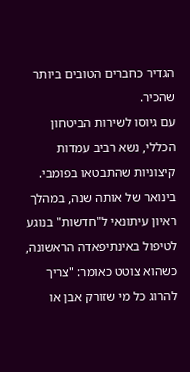הגדיר כחברים הטובים ביותר שהכיר.
עם גיוסו לשירות הביטחון הכללי, נשא רביב עמדות קיצוניות שהתבטאו בפומבי. בינואר של אותה שנה, במהלך ראיון עיתונאי ל"חדשות" בנוגע לטיפול באינתיפאדה הראשונה, כשהוא צוטט כאומר: "צריך להרוג כל מי שזורק אבן או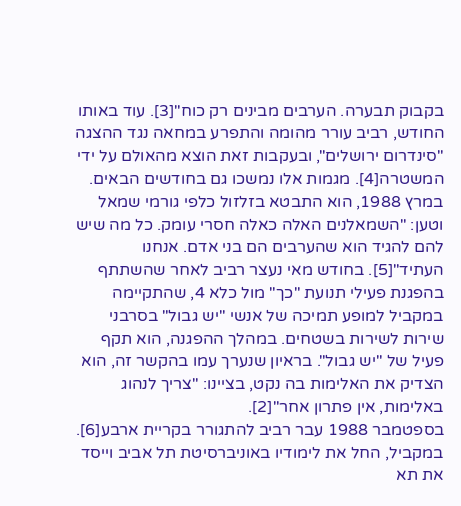בקבוק תבערה. הערבים מבינים רק כוח"[3]. עוד באותו החודש, רביב עורר מהומה והתפרע במחאה נגד ההצגה "סינדרום ירושלים", ובעקבות זאת הוצא מהאולם על ידי המשטרה[4]. מגמות אלו נמשכו גם בחודשים הבאים. במרץ 1988, הוא התבטא בזלזול כלפי גורמי שמאל וטען: "השמאלנים האלה כאלה חסרי עומק. כל מה שיש להם להגיד הוא שהערבים הם בני אדם. אנחנו העתיד"[5]. בחודש מאי נעצר רביב לאחר שהשתתף בהפגנת פעילי תנועת "כך" מול כלא 4, שהתקיימה במקביל למופע תמיכה של אנשי "יש גבול" בסרבני שירות לשירות בשטחים. במהלך ההפגנה, הוא תקף פעיל של "יש גבול". בראיון שנערך עמו בהקשר זה, הוא הצדיק את האלימות בה נקט, בציינו: "צריך לנהוג באלימות, אין פתרון אחר"[2].
בספטמבר 1988 עבר רביב להתגורר בקריית ארבע[6]. במקביל, החל את לימודיו באוניברסיטת תל אביב וייסד את תא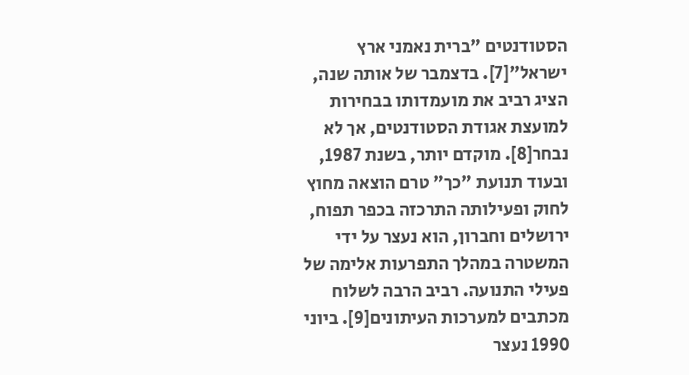הסטודנטים "ברית נאמני ארץ ישראל"[7]. בדצמבר של אותה שנה, הציג רביב את מועמדותו בבחירות למועצת אגודת הסטודנטים, אך לא נבחר[8]. מוקדם יותר, בשנת 1987, ובעוד תנועת "כך" טרם הוצאה מחוץ לחוק ופעילותה התרכזה בכפר תפוח, ירושלים וחברון, הוא נעצר על ידי המשטרה במהלך התפרעות אלימה של פעילי התנועה. רביב הרבה לשלוח מכתבים למערכות העיתונים[9]. ביוני 1990 נעצר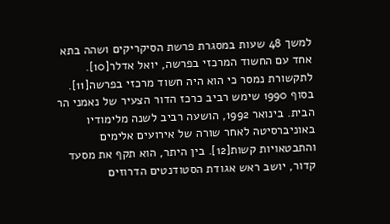למשך 48 שעות במסגרת פרשת הסיקריקים ושהה בתא אחד עם החשוד המרכזי בפרשה, יואל אדלר[10]. לתקשורת נמסר כי הוא היה חשוד מרכזי בפרשה[11]. בסוף 1990 שימש רביב כרכז הדור הצעיר של נאמני הר הבית. בינואר 1992, הושעה רביב לשנה מלימודיו באוניברסיטה לאחר שורה של אירועים אלימים והתבטאויות קשות[12]. בין היתר, הוא תקף את מסעד קדור, יושב ראש אגודת הסטודנטים הדרוזים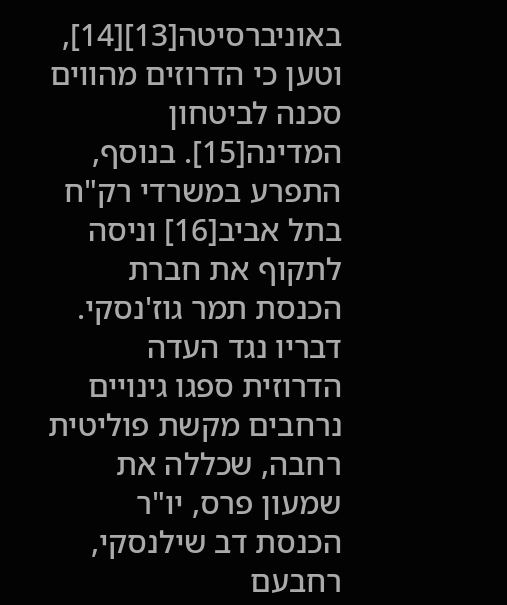באוניברסיטה[13][14], וטען כי הדרוזים מהווים סכנה לביטחון המדינה[15]. בנוסף, התפרע במשרדי רק"ח בתל אביב[16] וניסה לתקוף את חברת הכנסת תמר גוז'נסקי. דבריו נגד העדה הדרוזית ספגו גינויים נרחבים מקשת פוליטית רחבה, שכללה את שמעון פרס, יו"ר הכנסת דב שילנסקי, רחבעם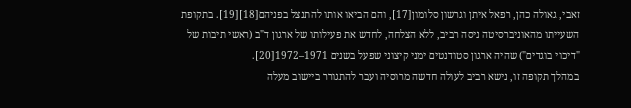זאבי, גאולה כהן, רפאל איתן וגרשון סלומון[17], והם הביאו אותו להתנצל בפניהם[18][19]. בתקופת השעייתו מהאוניברסיטה ניסה רביב, ללא הצלחה, לחדש את פעילותו של ארגון ד"ב (ראשי תיבות של "דיכוי בוגדים") שהיה ארגון סטודנטים ימני קיצוני שפעל בשנים 1971–1972[20].
במהלך תקופה זו, נישא רביב לעולה חדשה מרוסיה ועבר להתגורר ביישוב מעלה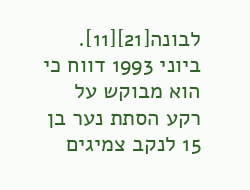לבונה[21][11]. ביוני 1993 דווח כי הוא מבוקש על רקע הסתת נער בן 15 לנקב צמיגים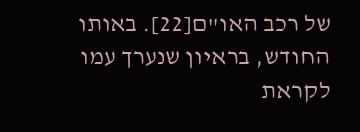של רכב האו"ם[22]. באותו החודש, בראיון שנערך עמו לקראת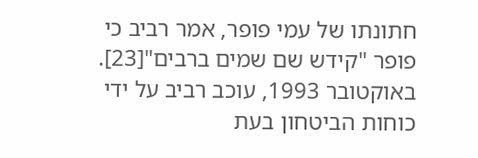חתונתו של עמי פופר, אמר רביב כי פופר "קידש שם שמים ברבים"[23]. באוקטובר 1993, עוכב רביב על ידי כוחות הביטחון בעת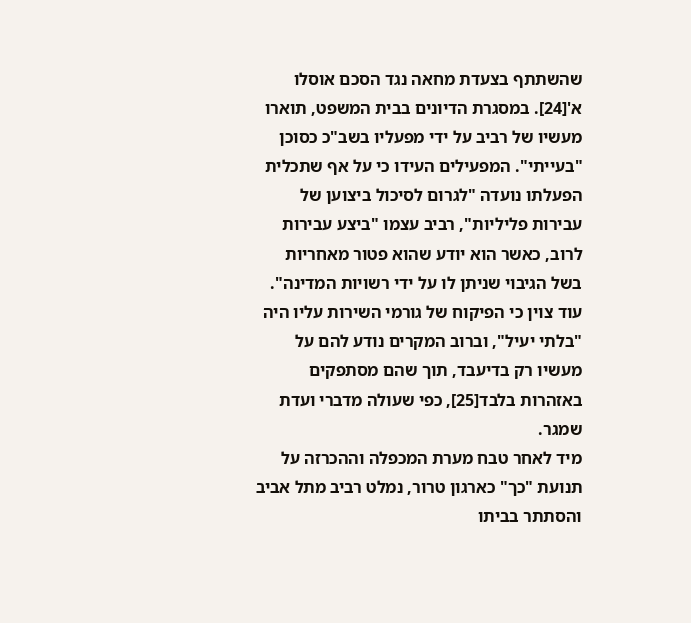שהשתתף בצעדת מחאה נגד הסכם אוסלו א'[24]. במסגרת הדיונים בבית המשפט, תוארו מעשיו של רביב על ידי מפעליו בשב"כ כסוכן "בעייתי". המפעילים העידו כי על אף שתכלית הפעלתו נועדה "לגרום לסיכול ביצוען של עבירות פליליות", רביב עצמו "ביצע עבירות לרוב, כאשר הוא יודע שהוא פטור מאחריות בשל הגיבוי שניתן לו על ידי רשויות המדינה". עוד צוין כי הפיקוח של גורמי השירות עליו היה "בלתי יעיל", וברוב המקרים נודע להם על מעשיו רק בדיעבד, תוך שהם מסתפקים באזהרות בלבד[25], כפי שעולה מדברי ועדת שמגר.
מיד לאחר טבח מערת המכפלה וההכרזה על תנועת "כך" כארגון טרור, נמלט רביב מתל אביב והסתתר בביתו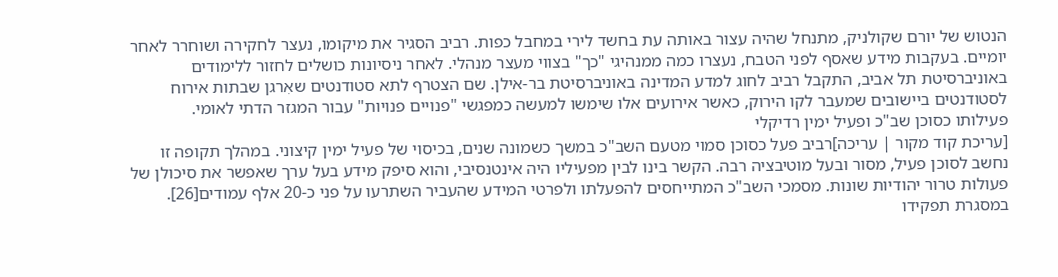הנטוש של יורם שקולניק, מתנחל שהיה עצור באותה עת בחשד לירי במחבל כפות. רביב הסגיר את מיקומו, נעצר לחקירה ושוחרר לאחר יומיים. בעקבות מידע שאסף לפני הטבח, נעצרו כמה ממנהיגי "כך" בצווי מעצר מנהלי. לאחר ניסיונות כושלים לחזור ללימודים באוניברסיטת תל אביב, התקבל רביב לחוג למדע המדינה באוניברסיטת בר-אילן. שם הצטרף לתא סטודנטים שאִרגן שבתות אירוח לסטודנטים ביישובים שמעבר לקו הירוק, כאשר אירועים אלו שימשו למעשה כמפגשי "פנויים פנויות" עבור המגזר הדתי לאומי.
פעילותו כסוכן שב"כ ופעיל ימין רדיקלי
[עריכת קוד מקור | עריכה]רביב פעל כסוכן סמוי מטעם השב"כ במשך כשמונה שנים, בכיסוי של פעיל ימין קיצוני. במהלך תקופה זו נחשב לסוכן פעיל, מסור ובעל מוטיבציה רבה. הקשר בינו לבין מפעיליו היה אינטנסיבי, והוא סיפק מידע בעל ערך שאפשר את סיכולן של פעולות טרור יהודיות שונות. מסמכי השב"כ המתייחסים להפעלתו ולפרטי המידע שהעביר השתרעו על פני כ-20 אלף עמודים[26].
במסגרת תפקידו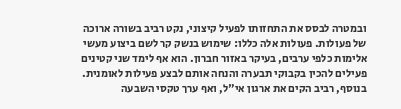ובמטרה לבסס את התחזותו לפעיל קיצוני, נקט רביב בשורה ארוכה של פעולות. פעולות אלה כללו: שימוש בנשק קר לשם ביצוע מעשי אלימות כלפי ערבים, בעיקר באזור חברון. הוא אף לימד שני קטינים פעילים להכין בקבוקי תבערה והנחה אותם לבצע פעילות לאומנית. בנוסף, רביב הקים את ארגון אי"ל, ואף ערך טקסי השבעה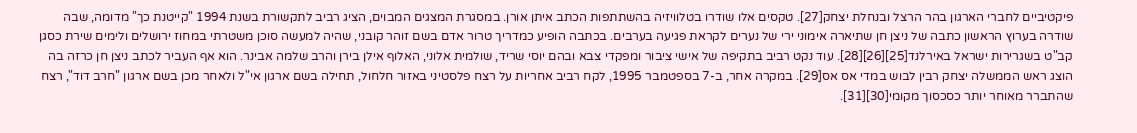פיקטיביים לחברי הארגון בהר הרצל ובנחלת יצחק[27]. טקסים אלו שודרו בטלוויזיה בהשתתפות הכתב איתן אורן. במסגרת המצגים המבוים, הציג רביב לתקשורת בשנת 1994 "קייטנת כך" מדומה, שבה שודרה בערוץ הראשון כתבה של ניצן חן שתיארה אימוני ירי של נערים לקראת פגיעה בערבים. בכתבה הופיע כמדריך טרור אדם בשם זוהר קובני, שהיה למעשה סוכן משטרתי במחוז ירושלים ולימים שירת כסגן קב"ט בשגרירות ישראל באירלנד[25][26][28]. עוד נקט רביב בתקיפה של אישי ציבור ומפקדי צבא ובהם יוסי שריד, שולמית אלוני, האלוף אילן בירן והרב שלמה אבינר. הוא אף העביר לכתב ניצן חן כרזה בה הוצג ראש הממשלה יצחק רבין לבוש במדי אס אס[29]. במקרה אחר, ב-7 בספטמבר 1995, לקח רביב אחריות על רצח פלסטיני באזור חלחול, תחילה בשם ארגון אי"ל ולאחר מכן בשם ארגון "חרב דוד", רצח שהתברר מאוחר יותר כסכסוך מקומי[30][31].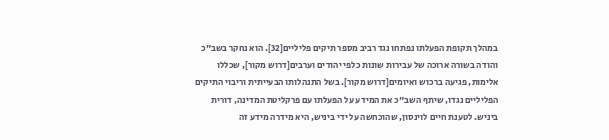במהלך תקופת הפעלתו נפתחו נגד רביב מספר תיקים פליליים[32]. הוא נחקר בשב"כ והודה בשורה ארוכה של עבירות שונות כלפי יהודים וערבים[דרוש מקור], שכללו אלימות, פגיעה ברכוש ואיומים[דרוש מקור]. בשל התנהלותו הבעייתית וריבוי התיקים הפליליים נגדו, שיתף השב"כ את המידע על הפעלתו עם פרקליטת המדינה, דורית ביניש. לטענת חיים לוינסון, שהוכחשה על ידי ביניש, היא מידרה מידע זה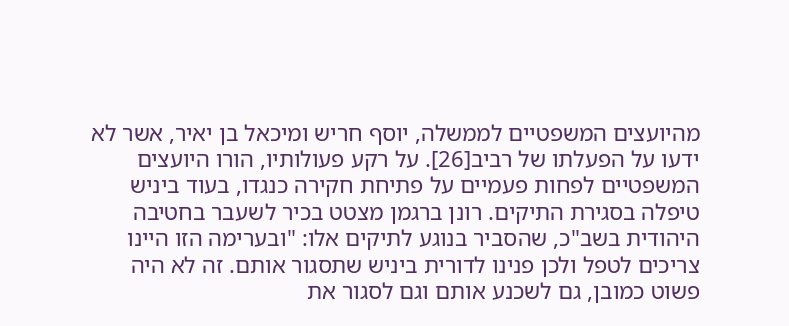מהיועצים המשפטיים לממשלה, יוסף חריש ומיכאל בן יאיר, אשר לא ידעו על הפעלתו של רביב[26]. על רקע פעולותיו, הורו היועצים המשפטיים לפחות פעמיים על פתיחת חקירה כנגדו, בעוד ביניש טיפלה בסגירת התיקים. רונן ברגמן מצטט בכיר לשעבר בחטיבה היהודית בשב"כ, שהסביר בנוגע לתיקים אלו: "ובערימה הזו היינו צריכים לטפל ולכן פנינו לדורית ביניש שתסגור אותם. זה לא היה פשוט כמובן, גם לשכנע אותם וגם לסגור את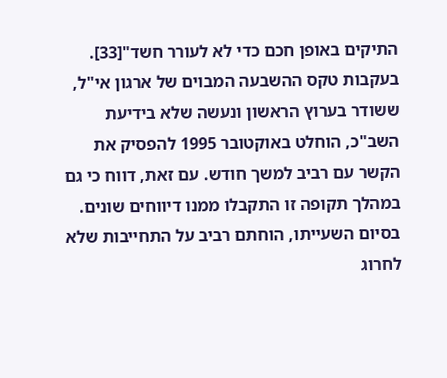התיקים באופן חכם כדי לא לעורר חשד"[33]. בעקבות טקס ההשבעה המבוים של ארגון אי"ל, ששודר בערוץ הראשון ונעשה שלא בידיעת השב"כ, הוחלט באוקטובר 1995 להפסיק את הקשר עם רביב למשך חודש. עם זאת, דווח כי גם במהלך תקופה זו התקבלו ממנו דיווחים שונים. בסיום השעייתו, הוחתם רביב על התחייבות שלא לחרוג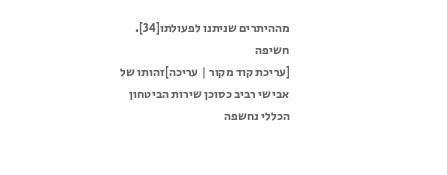מההיתרים שניתנו לפעולתו[34].
חשיפה
[עריכת קוד מקור | עריכה]זהותו של אבישי רביב כסוכן שירות הביטחון הכללי נחשפה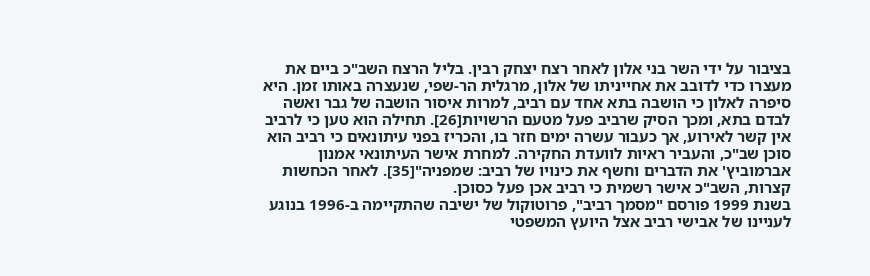בציבור על ידי השר בני אלון לאחר רצח יצחק רבין. בליל הרצח השב"כ ביים את מעצרו כדי לדובב את אחייניתו של אלון, מרגלית הר-שפי, שנעצרה באותו זמן. היא סיפרה לאלון כי הושבה בתא אחד עם רביב, למרות איסור הושבה של גבר ואשה לבדם בתא, ומכך הסיק שרביב פעל מטעם הרשויות[26]. תחילה הוא טען כי לרביב אין קשר לאירוע, אך כעבור עשרה ימים חזר בו, והכריז בפני עיתונאים כי רביב הוא סוכן שב"כ, והעביר ראיות לוועדת החקירה. למחרת אישר העיתונאי אמנון אברמוביץ' את הדברים וחשף את כינויו של רביב: שמפניה"[35]. לאחר הכחשות קצרות, השב"כ אישר רשמית כי רביב אכן פעל כסוכן.
בשנת 1999 פורסם "מסמך רביב", פרוטוקול של ישיבה שהתקיימה ב-1996 בנוגע לעניינו של אבישי רביב אצל היועץ המשפטי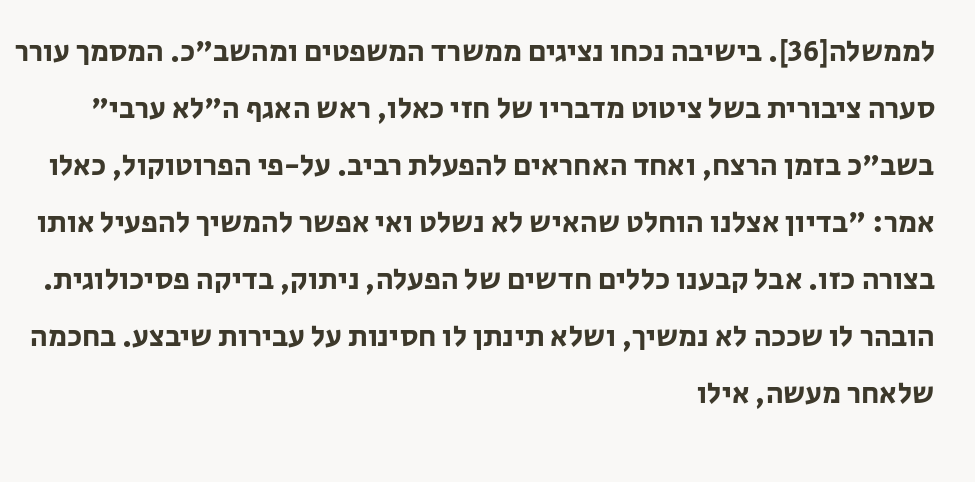לממשלה[36]. בישיבה נכחו נציגים ממשרד המשפטים ומהשב"כ. המסמך עורר סערה ציבורית בשל ציטוט מדבריו של חזי כאלו, ראש האגף ה"לא ערבי" בשב"כ בזמן הרצח, ואחד האחראים להפעלת רביב. על-פי הפרוטוקול, כאלו אמר: "בדיון אצלנו הוחלט שהאיש לא נשלט ואי אפשר להמשיך להפעיל אותו בצורה כזו. אבל קבענו כללים חדשים של הפעלה, ניתוק, בדיקה פסיכולוגית. הובהר לו שככה לא נמשיך, ושלא תינתן לו חסינות על עבירות שיבצע. בחכמה שלאחר מעשה, אילו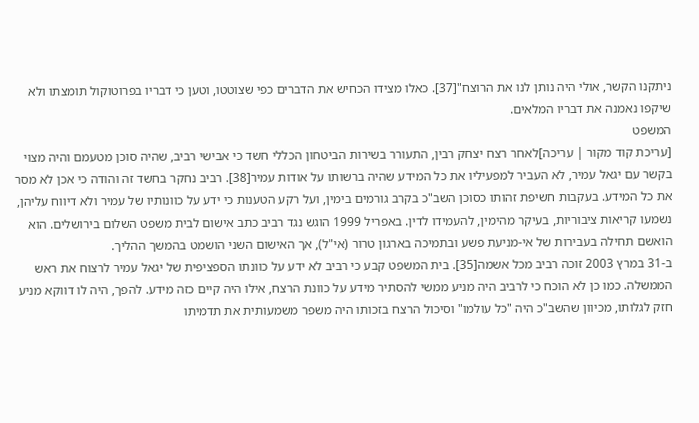ניתקנו הקשר, אולי היה נותן לנו את הרוצח"[37]. כאלו מצידו הכחיש את הדברים כפי שצוטטו, וטען כי דבריו בפרוטוקול תומצתו ולא שיקפו נאמנה את דבריו המלאים.
המשפט
[עריכת קוד מקור | עריכה]לאחר רצח יצחק רבין, התעורר בשירות הביטחון הכללי חשד כי אבישי רביב, שהיה סוכן מטעמם והיה מצוי בקשר עם יגאל עמיר, לא העביר למפעיליו את כל המידע שהיה ברשותו על אודות עמיר[38]. רביב נחקר בחשד זה והודה כי אכן לא מסר את כל המידע. בעקבות חשיפת זהותו כסוכן השב"כ בקרב גורמים בימין, ועל רקע הטענות כי ידע על כוונותיו של עמיר ולא דיווח עליהן, נשמעו קריאות ציבוריות, בעיקר מהימין, להעמידו לדין. באפריל 1999 הוגש נגד רביב כתב אישום לבית משפט השלום בירושלים. הוא הואשם תחילה בעבירות של אי-מניעת פשע ובתמיכה בארגון טרור (אי"ל), אך האישום השני הושמט בהמשך ההליך.
ב-31 במרץ 2003 זוכה רביב מכל אשמה[35]. בית המשפט קבע כי רביב לא ידע על כוונתו הספציפית של יגאל עמיר לרצוח את ראש הממשלה. כמו כן לא הוכח כי לרביב היה מניע ממשי להסתיר מידע על כוונת הרצח, אילו היה קיים כזה מידע. להפך, היה לו דווקא מניע חזק לגלותו, מכיוון שהשב"כ היה "כל עולמו" וסיכול הרצח בזכותו היה משפר משמעותית את תדמיתו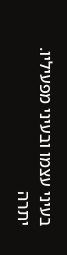בעיני עצמו ובעיני מפעיליו. יתרה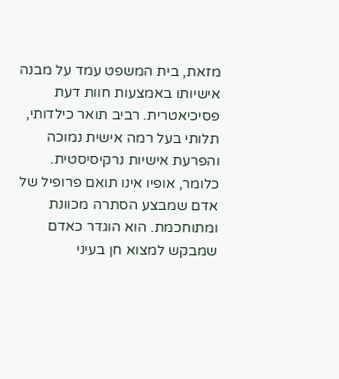מזאת, בית המשפט עמד על מבנה אישיותו באמצעות חוות דעת פסיכיאטרית. רביב תואר כילדותי, תלותי בעל רמה אישית נמוכה והפרעת אישיות נרקיסיסטית. כלומר, אופיו אינו תואם פרופיל של אדם שמבצע הסתרה מכוונת ומתוחכמת. הוא הוגדר כאדם שמבקש למצוא חן בעיני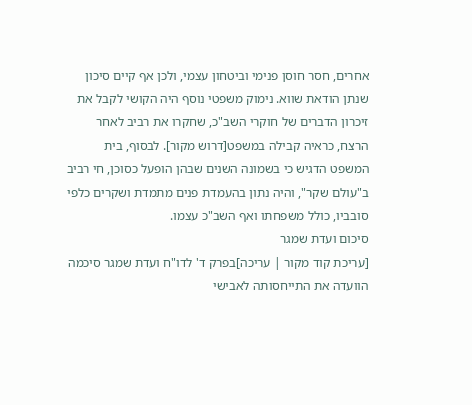אחרים, חסר חוסן פנימי וביטחון עצמי, ולכן אף קיים סיכון שנתן הודאת שווא. נימוק משפטי נוסף היה הקושי לקבל את זיכרון הדברים של חוקרי השב"כ, שחקרו את רביב לאחר הרצח, כראיה קבילה במשפט[דרוש מקור]. לבסוף, בית המשפט הדגיש כי בשמונה השנים שבהן הופעל כסוכן, חי רביב ב"עולם שקר", והיה נתון בהעמדת פנים מתמדת ושקרים כלפי סובביו, כולל משפחתו ואף השב"כ עצמו.
סיכום ועדת שמגר
[עריכת קוד מקור | עריכה]בפרק ד' לדו"ח ועדת שמגר סיכמה הוועדה את התייחסותה לאבישי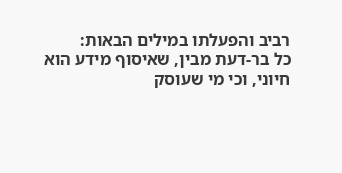רביב והפעלתו במילים הבאות:
כל בר-דעת מבין, שאיסוף מידע הוא חיוני, וכי מי שעוסק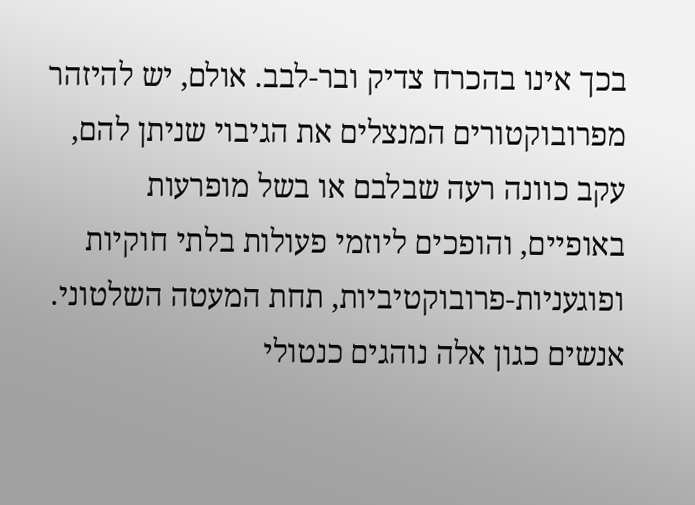בכך אינו בהכרח צדיק ובר-לבב. אולם, יש להיזהר מפרובוקטורים המנצלים את הגיבוי שניתן להם, עקב כוונה רעה שבלבם או בשל מופרעות באופיים, והופכים ליוזמי פעולות בלתי חוקיות ופוגעניות-פרובוקטיביות, תחת המעטה השלטוני. אנשים כגון אלה נוהגים כנטולי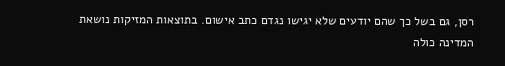רסן, גם בשל כך שהם יודעים שלא יגישו נגדם כתב אישום. בתוצאות המזיקות נושאת המדינה כולה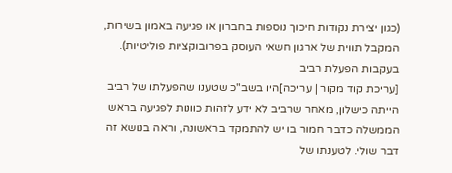(כגון יצירת נקודות חיכוך נוספות בחברון או פגיעה באמון בשירות, המקבל תווית של ארגון חשאי העוסק בפרובוקציות פוליטיות).
בעקבות הפעלת רביב
[עריכת קוד מקור | עריכה]היו בשב"כ שטענו שהפעלתו של רביב הייתה כישלון, מאחר שרביב לא ידע לזהות כוונות לפגיעה בראש הממשלה כדבר חמור בו יש להתמקד בראשונה, וראה בנושא זה דבר שולי. לטענתו של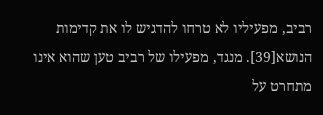רביב, מפעיליו לא טרחו להדגיש לו את קדימות הנושא[39]. מנגד, מפעילו של רביב טען שהוא אינו מתחרט על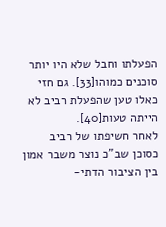הפעלתו וחבל שלא היו יותר סוכנים כמוהו[33]. גם חזי כאלו טען שהפעלת רביב לא הייתה טעות[40].
לאחר חשיפתו של רביב כסוכן שב"כ נוצר משבר אמון בין הציבור הדתי-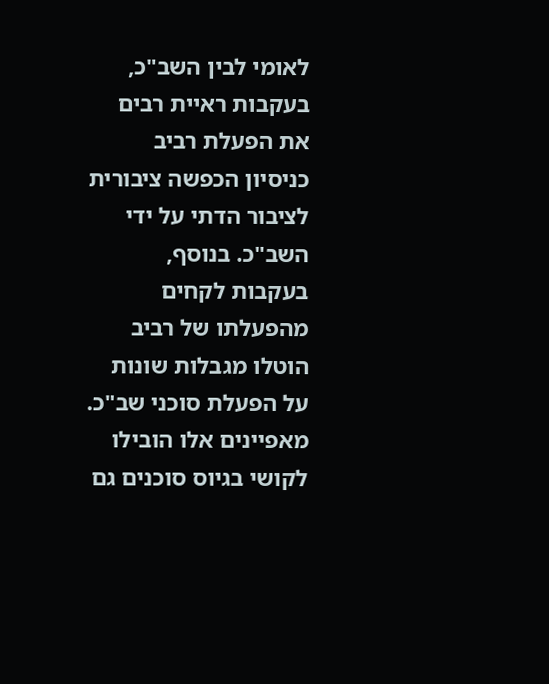לאומי לבין השב"כ, בעקבות ראיית רבים את הפעלת רביב כניסיון הכפשה ציבורית לציבור הדתי על ידי השב"כ. בנוסף, בעקבות לקחים מהפעלתו של רביב הוטלו מגבלות שונות על הפעלת סוכני שב"כ. מאפיינים אלו הובילו לקושי בגיוס סוכנים גם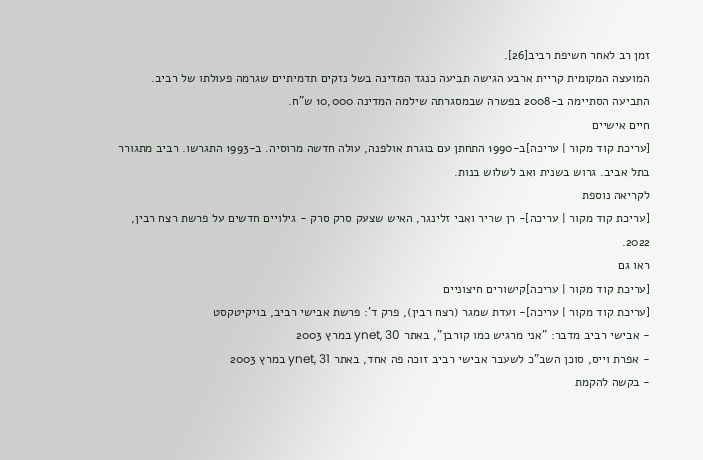זמן רב לאחר חשיפת רביב[26].
המועצה המקומית קריית ארבע הגישה תביעה כנגד המדינה בשל נזקים תדמיתיים שגרמה פעולתו של רביב. התביעה הסתיימה ב-2008 בפשרה שבמסגרתה שילמה המדינה 10,000 ש"ח.
חיים אישיים
[עריכת קוד מקור | עריכה]ב-1990 התחתן עם בוגרת אולפנה, עולה חדשה מרוסיה. ב-1993 התגרשו. רביב מתגורר בתל אביב. גרוש בשנית ואב לשלוש בנות.
לקריאה נוספת
[עריכת קוד מקור | עריכה]- רן שריר ואבי זלינגר, האיש שצעק סרק סרק - גילויים חדשים על פרשת רצח רבין, 2022.
ראו גם
[עריכת קוד מקור | עריכה]קישורים חיצוניים
[עריכת קוד מקור | עריכה]- ועדת שמגר (רצח רבין), פרק ד': פרשת אבישי רביב, בויקיטקסט
- אבישי רביב מדבר: "אני מרגיש כמו קורבן", באתר ynet, 30 במרץ 2003
- אפרת וייס, סוכן השב"כ לשעבר אבישי רביב זוכה פה אחד, באתר ynet, 31 במרץ 2003
- בקשה להקמת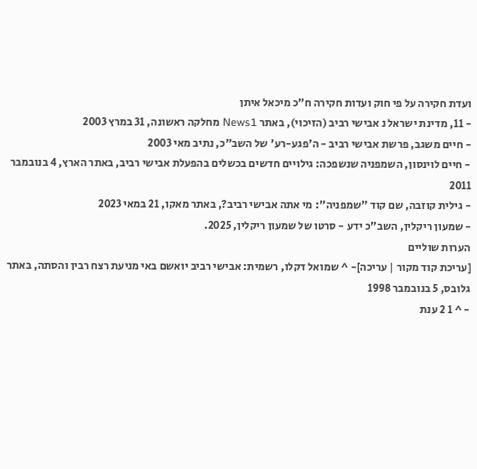ועדת חקירה על פי חוק ועדות חקירה ח"כ מיכאל איתן
- 11, מדינת ישראל נ אבישי רביב (הזיכוי), באתר News1 מחלקה ראשונה, 31 במרץ 2003
- חיים משגב, פרשת אבישי רביב - ה'פגע-רע' של השב"כ, נתיב מאי 2003
- חיים לוינסון, השמפניה שנשפכה: גילויים חדשים בכשלים בהפעלת אבישי רביב, באתר הארץ, 4 בנובמבר 2011
- גילית קוזבה, שם קוד "שמפניה": מי אתה אבישי רביב?, באתר מאקו, 21 במאי 2023
- שמעון ריקלין, השב"כ ידע - סרטו של שמעון ריקלין, 2025.
הערות שוליים
[עריכת קוד מקור | עריכה]- ^ שמואל דקלו, רשמית: אבישי רביב יואשם באי מניעת רצח רבין והסתה, באתר גלובס, 5 בנובמבר 1998
- ^ 1 2 ענת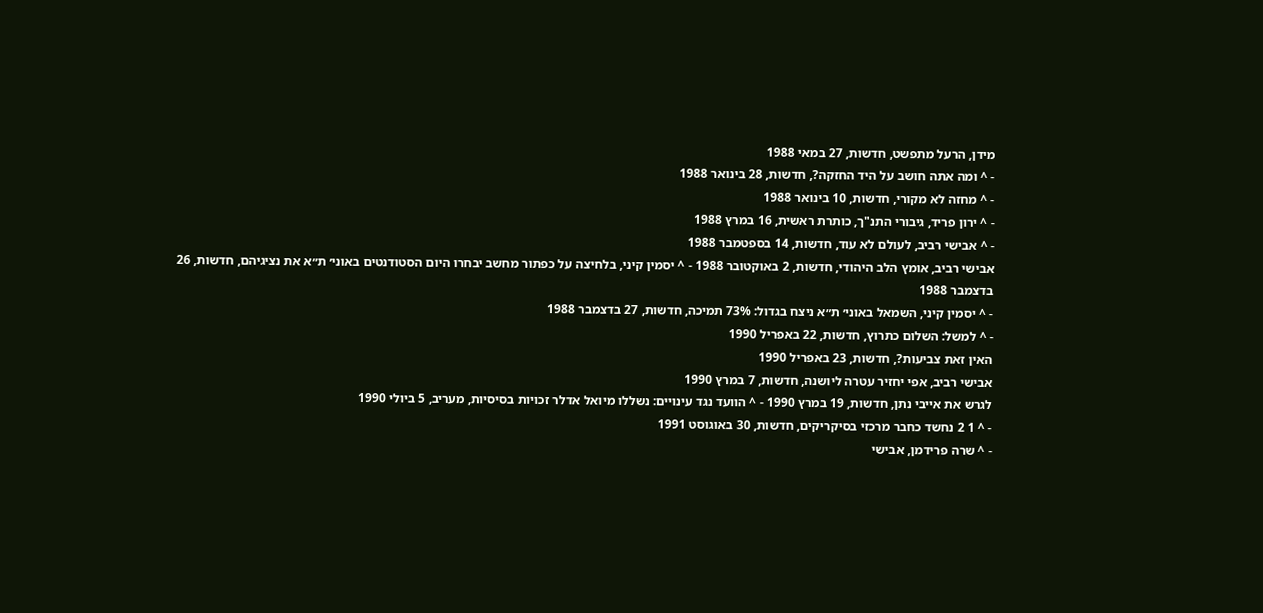מידן, הרעל מתפשט, חדשות, 27 במאי 1988
- ^ ומה אתה חושב על היד החזקה?, חדשות, 28 בינואר 1988
- ^ מחזה לא מקורי, חדשות, 10 בינואר 1988
- ^ ירון פריד, גיבורי התנ"ך, כותרת ראשית, 16 במרץ 1988
- ^ אבישי רביב, לעולם לא עוד, חדשות, 14 בספטמבר 1988
אבישי רביב, אומץ הלב היהודי, חדשות, 2 באוקטובר 1988 - ^ יסמין קיני, בלחיצה על כפתור מחשב יבחרו היום הסטודנטים באוני׳ ת״א את נציגיהם, חדשות, 26 בדצמבר 1988
- ^ יסמין קיני, השמאל באוני׳ ת״א ניצח בגדול: 73% תמיכה, חדשות, 27 בדצמבר 1988
- ^ למשל: השלום כתרוץ, חדשות, 22 באפריל 1990
האין זאת צביעות?, חדשות, 23 באפריל 1990
אבישי רביב, אפי יחזיר עטרה ליושנה, חדשות, 7 במרץ 1990
לגרש את אייבי נתן, חדשות, 19 במרץ 1990 - ^ הוועד נגד עינויים: נשללו מיואל אדלר זכויות בסיסיות, מעריב, 5 ביולי 1990
- ^ 1 2 נחשד כחבר מרכזי בסיקריקים, חדשות, 30 באוגוסט 1991
- ^ שרה פרידמן, אבישי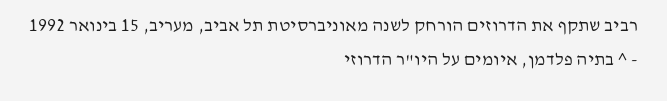רביב שתקף את הדרוזים הורחק לשנה מאוניברסיטת תל אביב, מעריב, 15 בינואר 1992
- ^ בתיה פלדמן, איומים על היו"ר הדרוזי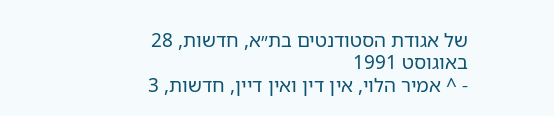של אגודת הסטודנטים בת״א, חדשות, 28 באוגוסט 1991
- ^ אמיר הלוי, אין דין ואין דיין, חדשות, 3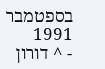בספטמבר 1991
- ^ דורון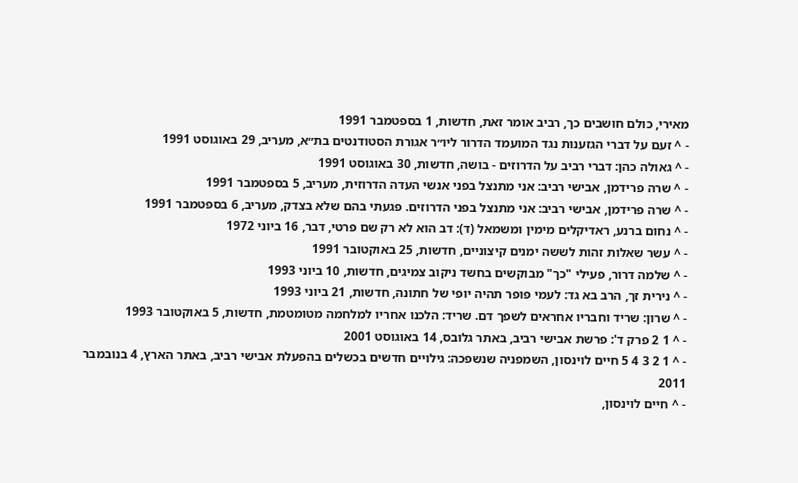מאירי, כולם חושבים כך, רביב אומר זאת, חדשות, 1 בספטמבר 1991
- ^ זעם על דברי הגזענות נגד המועמד הדרור ליו״ר אגורת הסטודנטים בת״א, מעריב, 29 באוגוסט 1991
- ^ גאולה כהן: דברי רביב על הדרוזים - בושה, חדשות, 30 באוגוסט 1991
- ^ שרה פרידמן, אבישי רביב: אני מתנצל בפני אנשי העדה הדרוזית, מעריב, 5 בספטמבר 1991
- ^ שרה פרידמן, אבישי רביב: אני מתנצל בפני הדרוזים. פגעתי בהם שלא בצדק, מעריב, 6 בספטמבר 1991
- ^ נחום ברנע, ראדיקלים מימין ומשמאל (ד): דב הוא לא רק שם פרטי, דבר, 16 ביוני 1972
- ^ עשר שאלות זהות לששה ימנים קיצוניים, חדשות, 25 באוקטובר 1991
- ^ שלמה דרור, פעילי "כך" מבוקשים בחשד ניקוב צמיגים, חדשות, 10 ביוני 1993
- ^ נירית זך, הרב בא גד: לעמי פופר תהיה יופי של חתונה, חדשות, 21 ביוני 1993
- ^ שרון: שריד וחבריו אחראים לשפך דם. שריד: הלכנו אחריו למלחמה מטומטמת, חדשות, 5 באוקטובר 1993
- ^ 1 2 פרק ד': פרשת אבישי רביב, באתר גלובס, 14 באוגוסט 2001
- ^ 1 2 3 4 5 חיים לוינסון, השמפניה שנשפכה: גילויים חדשים בכשלים בהפעלת אבישי רביב, באתר הארץ, 4 בנובמבר 2011
- ^ חיים לוינסון,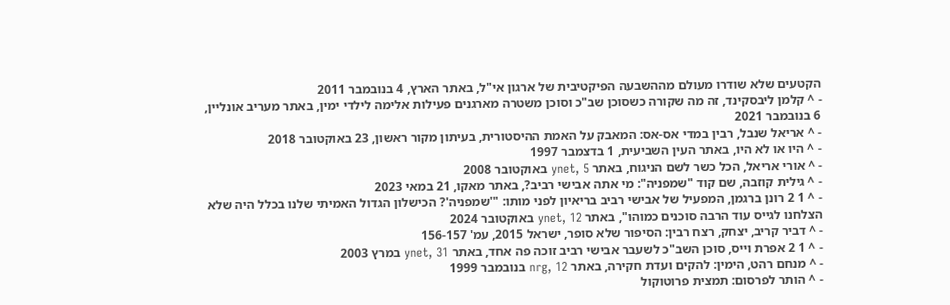הקטעים שלא שודרו מעולם מההשבעה הפיקטיבית של ארגון אי"ל, באתר הארץ, 4 בנובמבר 2011
- ^ קלמן ליבסקינד, זה מה שקורה כשסוכן שב"כ וסוכן משטרה מארגנים פעילות אלימה לילדי ימין, באתר מעריב אונליין, 6 בנובמבר 2021
- ^ אריאל שנבל, רבין במדי אס-אס: המאבק על האמת ההיסטורית, בעיתון מקור ראשון, 23 באוקטובר 2018
- ^ היו או לא היו, באתר העין השביעית, 1 בדצמבר 1997
- ^ אורי אריאל, הכל כשר לשם הניגוח, באתר ynet, 5 באוקטובר 2008
- ^ גילית קוזבה, שם קוד "שמפניה": מי אתה אבישי רביב?, באתר מאקו, 21 במאי 2023
- ^ 1 2 רונן ברגמן, המפעיל של אבישי רביב בריאיון לפני מותו: "'שמפניה'? הכישלון הגדול האמיתי שלנו בכלל היה שלא הצלחנו לגייס עוד הרבה סוכנים כמוהו", באתר ynet, 12 באוקטובר 2024
- ^ דביר קריב, יצחק, רצח רבין: הסיפור שלא סופר, ישראל 2015, עמ' 156-157
- ^ 1 2 אפרת וייס, סוכן השב"כ לשעבר אבישי רביב זוכה פה אחד, באתר ynet, 31 במרץ 2003
- ^ מנחם רהט, הימין: להקים ועדת חקירה, באתר nrg, 12 בנובמבר 1999
- ^ הותר לפרסום: תמצית פרוטוקול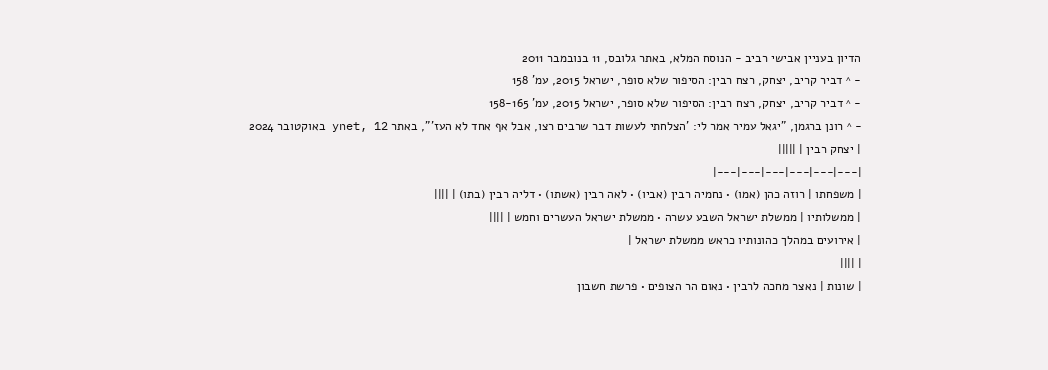הדיון בעניין אבישי רביב - הנוסח המלא, באתר גלובס, 11 בנובמבר 2011
- ^ דביר קריב, יצחק, רצח רבין: הסיפור שלא סופר, ישראל 2015, עמ' 158
- ^ דביר קריב, יצחק, רצח רבין: הסיפור שלא סופר, ישראל 2015, עמ' 158-165
- ^ רונן ברגמן, "יגאל עמיר אמר לי: 'הצלחתי לעשות דבר שרבים רצו, אבל אף אחד לא העז'", באתר ynet, 12 באוקטובר 2024
| יצחק רבין | |||||
|---|---|---|---|---|---|
| משפחתו | רוזה כהן (אמו) • נחמיה רבין (אביו) • לאה רבין (אשתו) • דליה רבין (בתו) | ||||
| ממשלותיו | ממשלת ישראל השבע עשרה • ממשלת ישראל העשרים וחמש | ||||
| אירועים במהלך כהונותיו כראש ממשלת ישראל |
| ||||
| שונות | נאצר מחכה לרבין • נאום הר הצופים • פרשת חשבון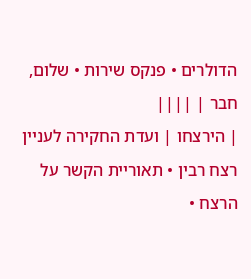הדולרים • פנקס שירות • שלום, חבר | ||||
| הירצחו | ועדת החקירה לעניין רצח רבין • תאוריית הקשר על הרצח •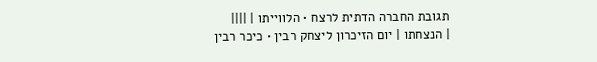תגובת החברה הדתית לרצח • הלווייתו | ||||
| הנצחתו | יום הזיכרון ליצחק רבין • כיכר רבין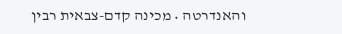והאנדרטה • מכינה קדם-צבאית רבין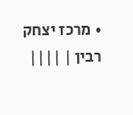• מרכז יצחק רבין | ||||